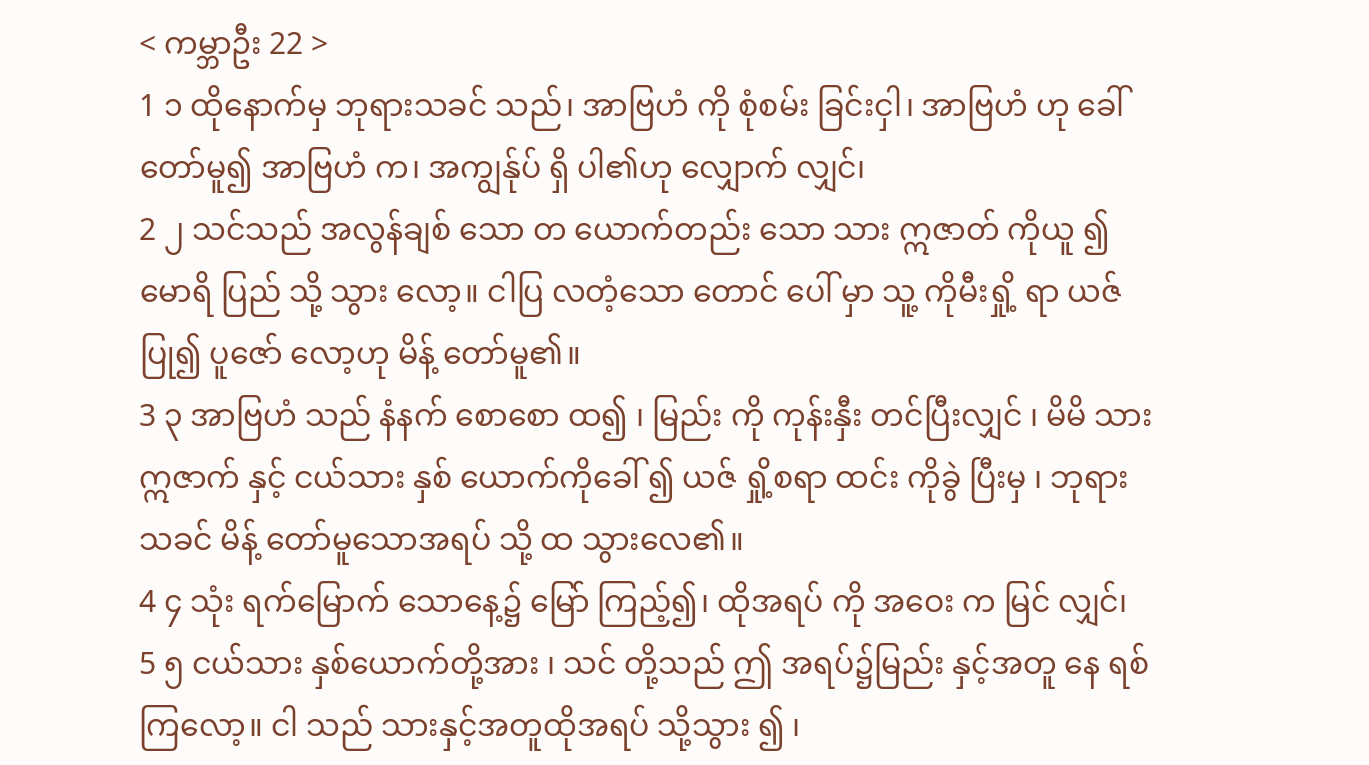< ကမ္ဘာဦး 22 >
1 ၁ ထိုနောက်မှ ဘုရားသခင် သည်၊ အာဗြဟံ ကို စုံစမ်း ခြင်းငှါ၊ အာဗြဟံ ဟု ခေါ် တော်မူ၍ အာဗြဟံ က၊ အကျွန်ုပ် ရှိ ပါ၏ဟု လျှောက် လျှင်၊
2 ၂ သင်သည် အလွန်ချစ် သော တ ယောက်တည်း သော သား ဣဇာတ် ကိုယူ ၍ မောရိ ပြည် သို့ သွား လော့။ ငါပြ လတံ့သော တောင် ပေါ် မှာ သူ့ ကိုမီးရှို့ ရာ ယဇ်ပြု၍ ပူဇော် လော့ဟု မိန့် တော်မူ၏။
3 ၃ အာဗြဟံ သည် နံနက် စောစော ထ၍ ၊ မြည်း ကို ကုန်းနှီး တင်ပြီးလျှင် ၊ မိမိ သား ဣဇာက် နှင့် ငယ်သား နှစ် ယောက်ကိုခေါ် ၍ ယဇ် ရှို့စရာ ထင်း ကိုခွဲ ပြီးမှ ၊ ဘုရားသခင် မိန့် တော်မူသောအရပ် သို့ ထ သွားလေ၏။
4 ၄ သုံး ရက်မြောက် သောနေ့၌ မြော် ကြည့်၍၊ ထိုအရပ် ကို အဝေး က မြင် လျှင်၊
5 ၅ ငယ်သား နှစ်ယောက်တို့အား ၊ သင် တို့သည် ဤ အရပ်၌မြည်း နှင့်အတူ နေ ရစ်ကြလော့။ ငါ သည် သားနှင့်အတူထိုအရပ် သို့သွား ၍ ၊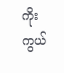ကိုးကွယ်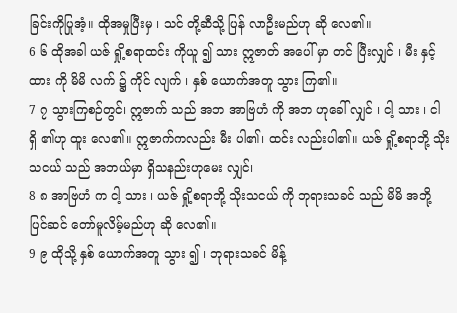ခြင်းကိုပြုအံ့။ ထိုအမှုပြီးမှ ၊ သင် တို့ဆီသို့ ပြန် လာဦးမည်ဟု ဆို လေ၏။
6 ၆ ထိုအခါ ယဇ် ရှို့စရာထင်း ကိုယူ ၍ သား ဣဇာတ် အပေါ် မှာ တင် ပြီးလျှင် ၊ မီး နှင့် ထား ကို မိမိ လက် ၌ ကိုင် လျက် ၊ နှစ် ယောက်အတူ သွား ကြ၏။
7 ၇ သွားကြစဉ်တွင်၊ ဣဇာက် သည် အဘ အာဗြဟံ ကို အဘ ဟုခေါ် လျှင် ၊ ငါ့ သား ၊ ငါ ရှိ ၏ဟု ထူး လေ၏။ ဣဇာက်ကလည်း မီး ပါ၏၊ ထင်း လည်းပါ၏။ ယဇ် ရှို့စရာဘို့ သိုးသငယ် သည် အဘယ်မှာ ရှိသနည်းဟုမေး လျှင်၊
8 ၈ အာဗြဟံ က ငါ့ သား ၊ ယဇ် ရှို့စရာဘို့ သိုးသငယ် ကို ဘုရားသခင် သည် မိမိ အဘို့ ပြင်ဆင် တော်မူလိမ့်မည်ဟု ဆို လေ၏။
9 ၉ ထိုသို့ နှစ် ယောက်အတူ သွား ၍ ၊ ဘုရားသခင် မိန့်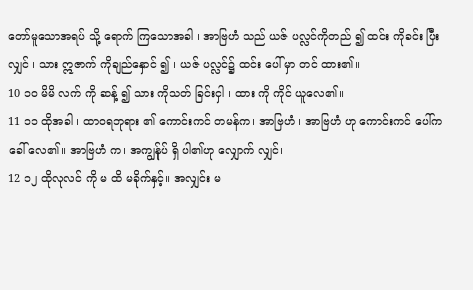တော်မူသောအရပ် သို့ ရောက် ကြသောအခါ ၊ အာဗြဟံ သည် ယဇ် ပလ္လင်ကိုတည် ၍ ထင်း ကိုခင်း ပြီးလျှင် ၊ သား ဣဇာက် ကိုချည်နှောင် ၍ ၊ ယဇ် ပလ္လင်၌ ထင်း ပေါ် မှာ တင် ထား၏။
10 ၁၀ မိမိ လက် ကို ဆန့် ၍ သား ကိုသတ် ခြင်းငှါ ၊ ထား ကို ကိုင် ယူလေ၏။
11 ၁၁ ထိုအခါ ၊ ထာဝရဘုရား ၏ ကောင်းကင် တမန်က၊ အာဗြဟံ ၊ အာဗြဟံ ဟု ကောင်းကင် ပေါ်က ခေါ် လေ၏။ အာဗြဟံ က၊ အကျွန်ုပ် ရှိ ပါ၏ဟု လျှောက် လျှင်၊
12 ၁၂ ထိုလုလင် ကို မ ထိ မခိုက်နှင့်။ အလျှင်း မ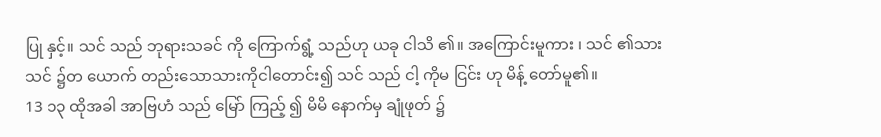ပြု နှင့်။ သင် သည် ဘုရားသခင် ကို ကြောက်ရွံ့ သည်ဟု ယခု ငါသိ ၏။ အကြောင်းမူကား ၊ သင် ၏သား သင် ၌တ ယောက် တည်းသောသားကိုငါတောင်း၍ သင် သည် ငါ့ ကိုမ ငြင်း ဟု မိန့် တော်မူ၏။
13 ၁၃ ထိုအခါ အာဗြဟံ သည် မြော် ကြည့် ၍ မိမိ နောက်မှ ချုံဖုတ် ၌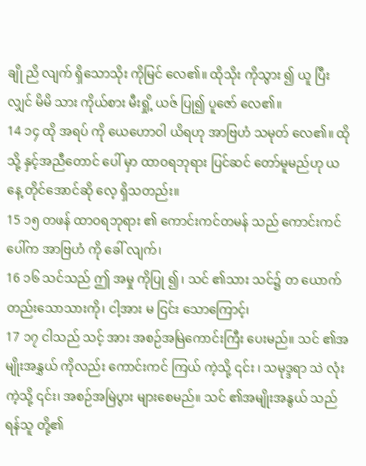ချို ညိ လျက် ရှိသောသိုး ကိုမြင် လေ၏။ ထိုသိုး ကိုသွား ၍ ယူ ပြီးလျှင် မိမိ သား ကိုယ်စား မီးရှို့ ယဇ် ပြု၍ ပူဇော် လေ၏။
14 ၁၄ ထို အရပ် ကို ယေဟောဝါ ယိရဟု အာဗြဟံ သမုတ် လေ၏။ ထိုသို့ နှင့်အညီတောင် ပေါ် မှာ ထာဝရဘုရား ပြင်ဆင် တော်မူမည်ဟု ယနေ့ တိုင်အောင်ဆို လေ့ ရှိသတည်း။
15 ၁၅ တဖန် ထာဝရဘုရား ၏ ကောင်းကင်တမန် သည် ကောင်းကင် ပေါ်က အာဗြဟံ ကို ခေါ် လျက်၊
16 ၁၆ သင်သည် ဤ အမှု ကိုပြု ၍ ၊ သင် ၏သား သင်၌ တ ယောက်တည်းသောသားကို၊ ငါ့အား မ ငြင်း သောကြောင့်၊
17 ၁၇ ငါသည် သင့် အား အစဉ်အမြဲကောင်းကြီး ပေးမည်။ သင် ၏အမျိုးအနွှယ် ကိုလည်း ကောင်းကင် ကြယ် ကဲ့သို့ ၎င်း ၊ သမုဒ္ဒရာ သဲ လုံးကဲ့သို့ ၎င်း၊ အစဉ်အမြဲပွား များစေမည်။ သင် ၏အမျိုးအနွယ် သည် ရန်သူ တို့၏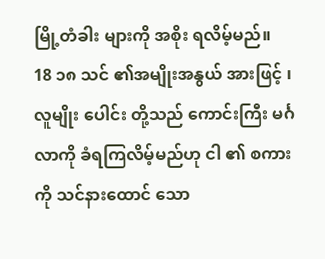မြို့တံခါး များကို အစိုး ရလိမ့်မည်။
18 ၁၈ သင် ၏အမျိုးအနွယ် အားဖြင့် ၊ လူမျိုး ပေါင်း တို့သည် ကောင်းကြီး မင်္ဂလာကို ခံရကြလိမ့်မည်ဟု ငါ ၏ စကား ကို သင်နားထောင် သော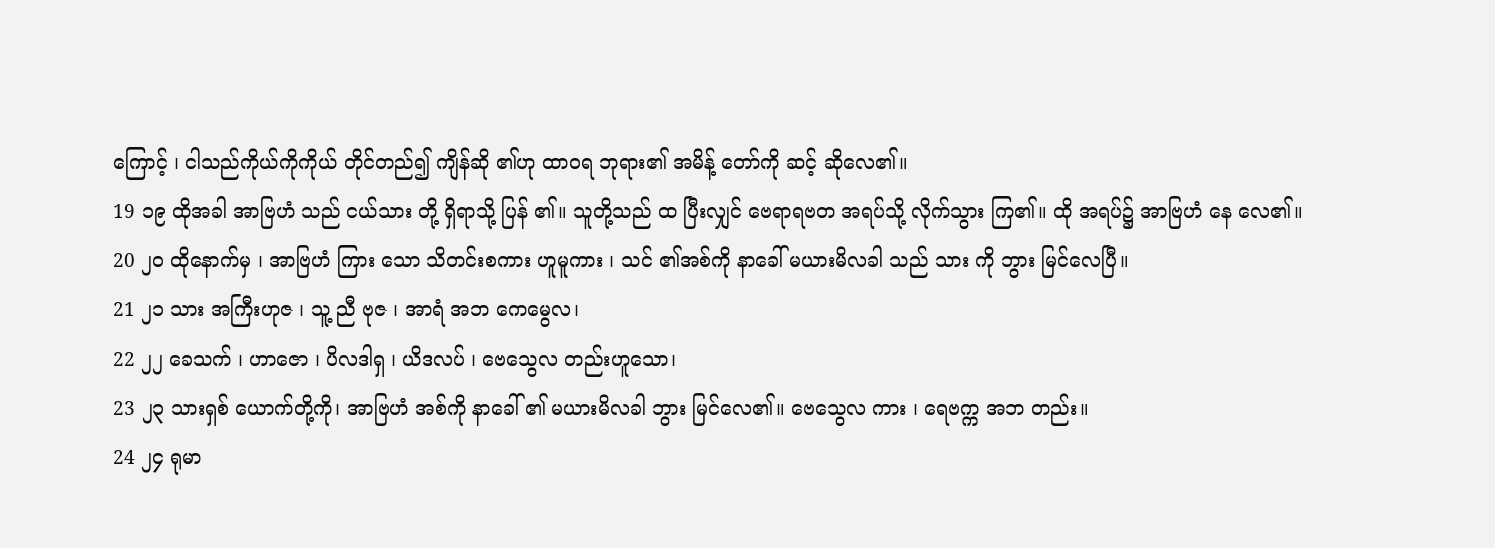ကြောင့် ၊ ငါသည်ကိုယ်ကိုကိုယ် တိုင်တည်၍ ကျိန်ဆို ၏ဟု ထာဝရ ဘုရား၏ အမိန့် တော်ကို ဆင့် ဆိုလေ၏။
19 ၁၉ ထိုအခါ အာဗြဟံ သည် ငယ်သား တို့ ရှိရာသို့ ပြန် ၏။ သူတို့သည် ထ ပြီးလျှင် ဗေရာရဗတ အရပ်သို့ လိုက်သွား ကြ၏။ ထို အရပ်၌ အာဗြဟံ နေ လေ၏။
20 ၂၀ ထိုနောက်မှ ၊ အာဗြဟံ ကြား သော သိတင်းစကား ဟူမူကား ၊ သင် ၏အစ်ကို နာခေါ် မယားမိလခါ သည် သား ကို ဘွား မြင်လေပြီ။
21 ၂၁ သား အကြီးဟုဇ ၊ သူ့ ညီ ဗုဇ ၊ အာရံ အဘ ကေမွေလ၊
22 ၂၂ ခေသက် ၊ ဟာဇော ၊ ပိလဒါရှ ၊ ယိဒလပ် ၊ ဗေသွေလ တည်းဟူသော၊
23 ၂၃ သားရှစ် ယောက်တို့ကို၊ အာဗြဟံ အစ်ကို နာခေါ် ၏ မယားမိလခါ ဘွား မြင်လေ၏။ ဗေသွေလ ကား ၊ ရေဗက္က အဘ တည်း။
24 ၂၄ ရုမာ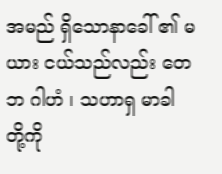အမည် ရှိသောနာခေါ် ၏ မယား ငယ်သည်လည်း တေဘ ဂါဟံ ၊ သဟာရှ မာခါ တို့ကို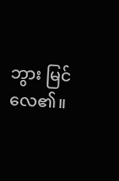ဘွား မြင်လေ၏။